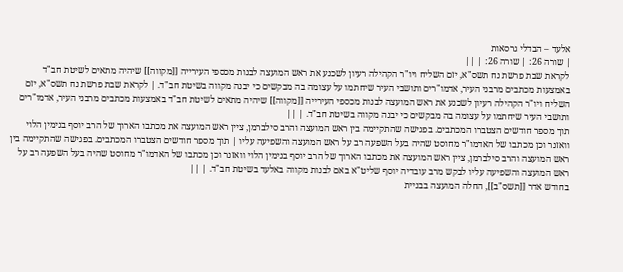אלעד – הבדלי גרסאות
| שורה 26: | שורה 26: | ||
לקראת שבת פרשת נח תשס"א, יזם השליח ויו"ר הקהילה רעיון לשכנע את ראש המועצה לבנות מכספי העירייה [[מקווה]] שיהיה מתאים לשיטת חב"ד באמצעות מכתבים מרבני העיר, אדמו"רים ותושבי העיר שיחתמו על עצומה בה מבקשים כי יבנה מקווה בשיטת חב"ד. | לקראת שבת פרשת נח תשס"א, יזם השליח ויו"ר הקהילה רעיון לשכנע את ראש המועצה לבנות מכספי העירייה [[מקווה]] שיהיה מתאים לשיטת חב"ד באמצעות מכתבים מרבני העיר, אדמו"רים ותושבי העיר שיחתמו על עצומה בה מבקשים כי יבנה מקווה בשיטת חב"ד. | ||
תוך מספר חודשים הצטברו המכתבים. בפגישה שהתקיימה בין ראש המועצה והרב סילברמן, ציין ראש המועצה את מכתבו הארוך של הרב יוסף בנימין הלוי וואזנר וכן מכתבו של האדמו"ר מחוסט שהיה בעל השפעה רב על ראש המועצה והשפיעה עליו | תוך מספר חודשים הצטברו המכתבים. בפגישה שהתקיימה בין ראש המועצה והרב סילברמן, ציין ראש המועצה את מכתבו הארוך של הרב יוסף בנימין הלוי וואזנר וכן מכתבו של האדמו"ר מחוסט שהיה בעל השפעה רב על ראש המועצה והשפיעה עליו לבקש מרב עובדיה יוסף שליט"א באם לבנות מקווה באלעד בשיטת חב"ד. | ||
בחודש אדר [[תשס"ב]], החלה המועצה בבניית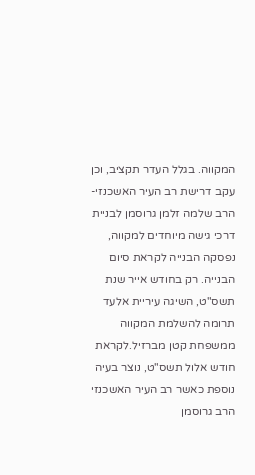המקווה. בגלל העדר תקציב, וכן עקב דרישת רב העיר האשכנזי-הרב שלמה זלמן גרוסמן לבניית דרכי גישה מיוחדים למקווה, נפסקה הבנייה לקראת סיום הבנייה. רק בחודש אייר שנת תשס"ט, השיגה עיריית אלעד תרומה להשלמת המקווה ממשפחת קטן מברזיל.לקראת חודש אלול תשס"ט, נוצר בעיה נוספת כאשר רב העיר האשכנזי הרב גרוסמן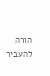הורה להעביר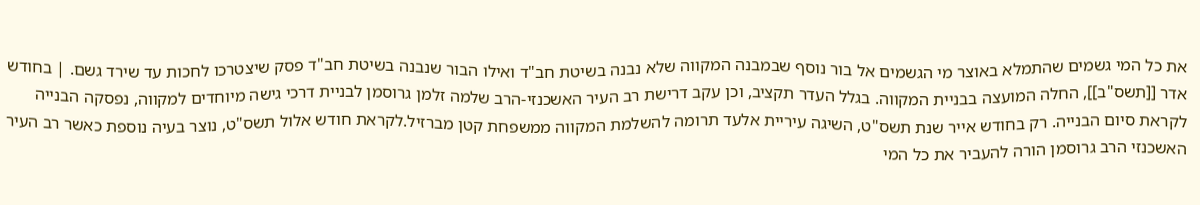את כל המי גשמים שהתמלא באוצר מי הגשמים אל בור נוסף שבמבנה המקווה שלא נבנה בשיטת חב"ד ואילו הבור שנבנה בשיטת חב"ד פסק שיצטרכו לחכות עד שירד גשם. | בחודש אדר [[תשס"ב]], החלה המועצה בבניית המקווה. בגלל העדר תקציב, וכן עקב דרישת רב העיר האשכנזי-הרב שלמה זלמן גרוסמן לבניית דרכי גישה מיוחדים למקווה, נפסקה הבנייה לקראת סיום הבנייה. רק בחודש אייר שנת תשס"ט, השיגה עיריית אלעד תרומה להשלמת המקווה ממשפחת קטן מברזיל.לקראת חודש אלול תשס"ט, נוצר בעיה נוספת כאשר רב העיר האשכנזי הרב גרוסמן הורה להעביר את כל המי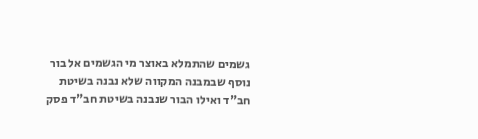גשמים שהתמלא באוצר מי הגשמים אל בור נוסף שבמבנה המקווה שלא נבנה בשיטת חב"ד ואילו הבור שנבנה בשיטת חב"ד פסק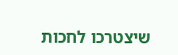שיצטרכו לחכות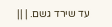עד שירד גשם. | ||